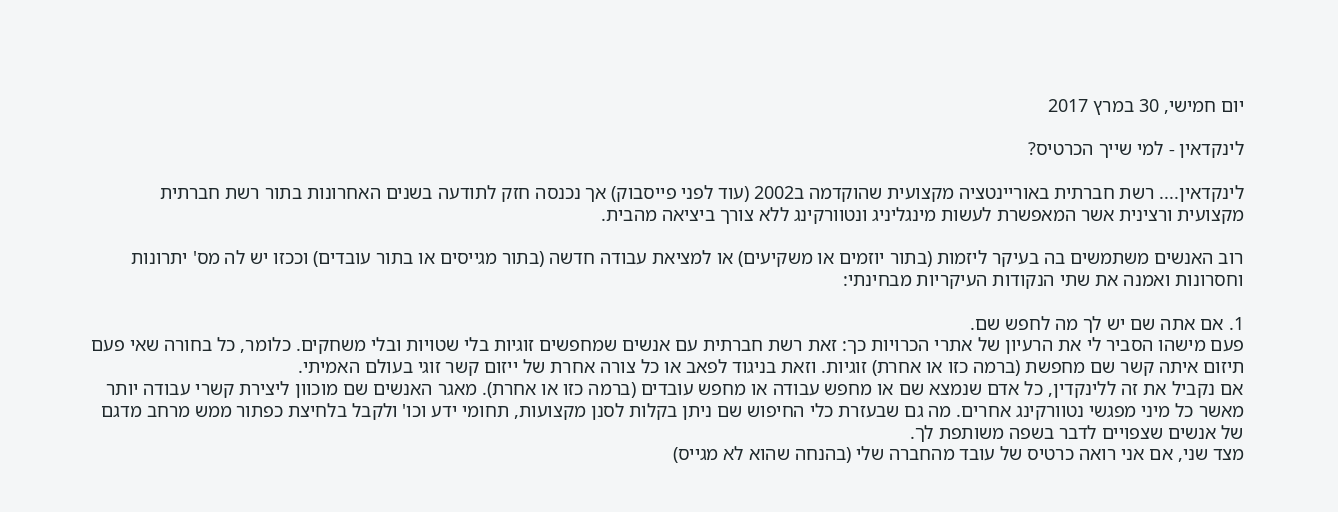יום חמישי, 30 במרץ 2017

לינקדאין - למי שייך הכרטיס?

לינקדאין.... רשת חברתית באוריינטציה מקצועית שהוקדמה ב2002 (עוד לפני פייסבוק) אך נכנסה חזק לתודעה בשנים האחרונות בתור רשת חברתית מקצועית ורצינית אשר המאפשרת לעשות מינגליניג ונטוורקינג ללא צורך ביציאה מהבית.

רוב האנשים משתמשים בה בעיקר ליזמות (בתור יוזמים או משקיעים) או למציאת עבודה חדשה (בתור מגייסים או בתור עובדים) וככזו יש לה מס' יתרונות וחסרונות ואמנה את שתי הנקודות העיקריות מבחינתי:

1. אם אתה שם יש לך מה לחפש שם.
פעם מישהו הסביר לי את הרעיון של אתרי הכרויות כך: זאת רשת חברתית עם אנשים שמחפשים זוגיות בלי שטויות ובלי משחקים. כלומר, כל בחורה שאי פעם תיזום איתה קשר שם מחפשת (ברמה כזו או אחרת) זוגיות. וזאת בניגוד לפאב או כל צורה אחרת של ייזום קשר זוגי בעולם האמיתי.
אם נקביל את זה ללינקדין, כל אדם שנמצא שם או מחפש עבודה או מחפש עובדים (ברמה כזו או אחרת). מאגר האנשים שם מוכוון ליצירת קשרי עבודה יותר מאשר כל מיני מפגשי נטוורקינג אחרים. מה גם שבעזרת כלי החיפוש שם ניתן בקלות לסנן מקצועות, תחומי ידע וכו' ולקבל בלחיצת כפתור ממש מרחב מדגם של אנשים שצפויים לדבר בשפה משותפת לך.
מצד שני, אם אני רואה כרטיס של עובד מהחברה שלי (בהנחה שהוא לא מגייס)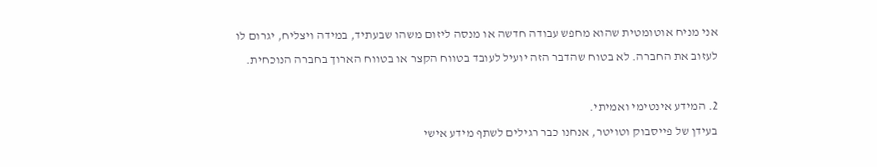אני מניח אוטומטית שהוא מחפש עבודה חדשה או מנסה ליזום משהו שבעתיד, במידה ויצליח, יגרום לו לעזוב את החברה. לא בטוח שהדבר הזה יועיל לעובד בטווח הקצר או בטווח הארוך בחברה הנוכחית.

2. המידע אינטימי ואמיתי.
בעידן של פייסבוק וטויטר, אנחנו כבר רגילים לשתף מידע אישי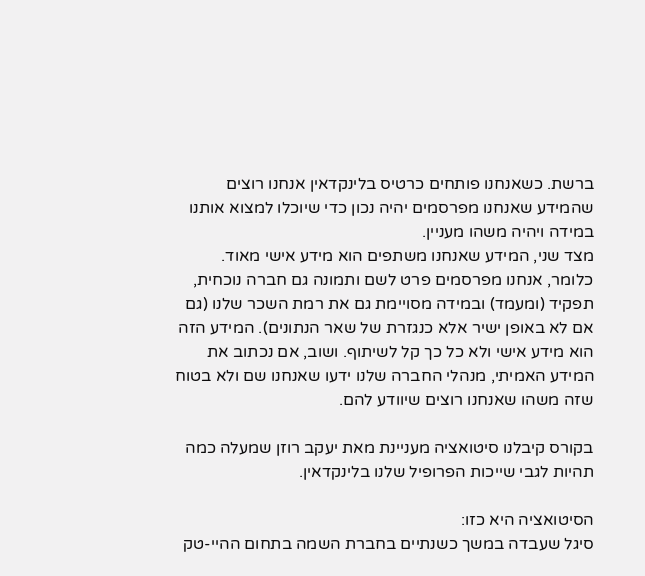ברשת. כשאנחנו פותחים כרטיס בלינקדאין אנחנו רוצים שהמידע שאנחנו מפרסמים יהיה נכון כדי שיוכלו למצוא אותנו במידה ויהיה משהו מעניין.
מצד שני, המידע שאנחנו משתפים הוא מידע אישי מאוד. כלומר, אנחנו מפרסמים פרט לשם ותמונה גם חברה נוכחית, תפקיד (ומעמד) ובמידה מסויימת גם את רמת השכר שלנו (גם אם לא באופן ישיר אלא כנגזרת של שאר הנתונים). המידע הזה הוא מידע אישי ולא כל כך קל לשיתוף. ושוב, אם נכתוב את המידע האמיתי, מנהלי החברה שלנו ידעו שאנחנו שם ולא בטוח שזה משהו שאנחנו רוצים שיוודע להם.

בקורס קיבלנו סיטואציה מעניינת מאת יעקב רוזן שמעלה כמה תהיות לגבי שייכות הפרופיל שלנו בלינקדאין.

הסיטואציה היא כזו:
סיגל שעבדה במשך כשנתיים בחברת השמה בתחום ההיי-טק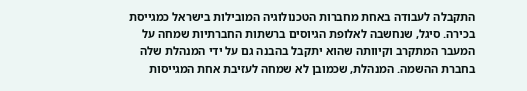התקבלה לעבודה באחת מחברות הטכנולוגיה המובילות בישראל כמגייסת בכירה. סיגל, שנחשבה לאלופת הגיוסים ברשתות החברתיות שמחה על המעבר המתקרב וקיוותה שהוא יתקבל בהבנה גם על ידי המנהלת שלה בחברת ההשמה. המנהלת, שכמובן לא שמחה לעזיבת אחת המגייסות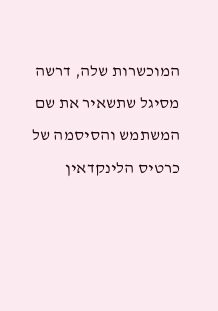המוכשרות שלה, דרשה מסיגל שתשאיר את שם המשתמש והסיסמה של כרטיס הלינקדאין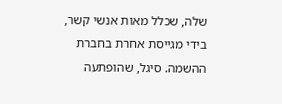שלה, שכלל מאות אנשי קשר, בידי מגייסת אחרת בחברת ההשמה. סיגל, שהופתעה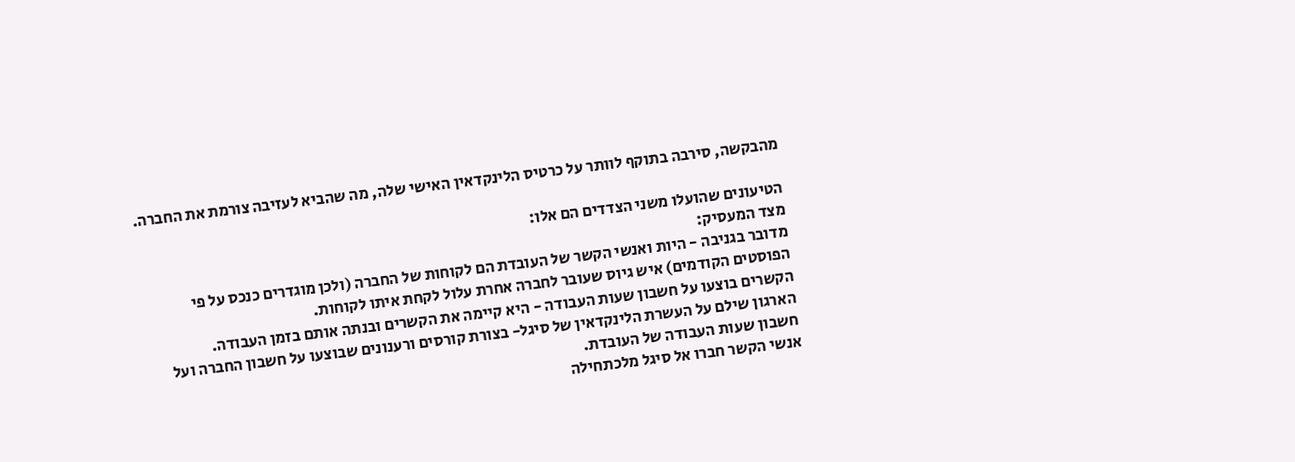מהבקשה, סירבה בתוקף לוותר על כרטיס הלינקדאין האישי שלה, מה שהביא לעזיבה צורמת את החברה.

הטיעונים שהועלו משני הצדדים הם אלו:
מצד המעסיק:
מדובר בגניבה - היות ואנשי הקשר של העובדת הם לקוחות של החברה (ולכן מוגדרים כנכס על פי הפוסטים הקודמים) איש גיוס שעובר לחברה אחרת עלול לקחת איתו לקוחות.
הקשרים בוצעו על חשבון שעות העבודה - היא קיימה את הקשרים ובנתה אותם בזמן העבודה.
הארגון שילם על העשרת הלינקדאין של סיגל- בצורת קורסים ורענונים שבוצעו על חשבון החברה ועל חשבון שעות העבודה של העובדת.
אנשי הקשר חברו אל סיגל מלכתחילה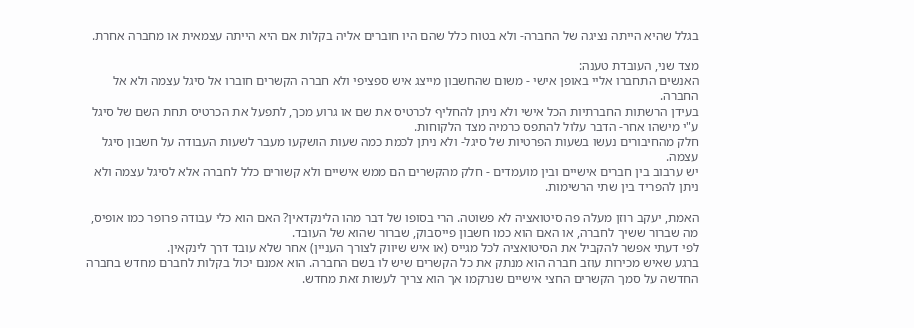בגלל שהיא הייתה נציגה של החברה- ולא בטוח כלל שהם היו חוברים אליה בקלות אם היא הייתה עצמאית או מחברה אחרת.

מצד שני, העובדת טענה:
האנשים התחברו אליי באופן אישי - משום שהחשבון מייצג איש ספציפי ולא חברה הקשרים חוברו אל סיגל עצמה ולא אל החברה.
בעידן הרשתות החברתיות הכל אישי ולא ניתן להחליף לכרטיס את שם או גרוע מכך, לתפעל את הכרטיס תחת השם של סיגל ע"י מישהו אחר- הדבר עלול להתפס כרמיה מצד הלקוחות.
חלק מהחיבורים נעשו בשעות הפרטיות של סיגל- ולא ניתן לכמת כמה שעות הושקעו מעבר לשעות העבודה על חשבון סיגל עצמה.
יש ערבוב בין חברים אישיים ובין מועמדים - חלק מהקשרים הם ממש אישיים ולא קשורים כלל לחברה אלא לסיגל עצמה ולא ניתן להפריד בין שתי הרשימות.

האמת, יעקב רוזן מעלה פה סיטואציה לא פשוטה. הרי בסופו של דבר מהו הלינקדאין? האם הוא כלי עבודה פרופר כמו אופיס, מה שברור ששיך לחברה, או האם הוא כמו חשבון פייסבוק, שברור שהוא של העובד.
לפי דעתי אפשר להקביל את הסיטואציה לכל מגייס (או איש שיווק לצורך העניין) אחר שלא עובד דרך לינקאין.
ברגע שאיש מכירות עוזב חברה הוא מנתק את כל הקשרים שיש לו בשם החברה. הוא אמנם יכול בקלות לחברם מחדש בחברה החדשה על סמך הקשרים החצי אישיים שנרקמו אך הוא צריך לעשות זאת מחדש.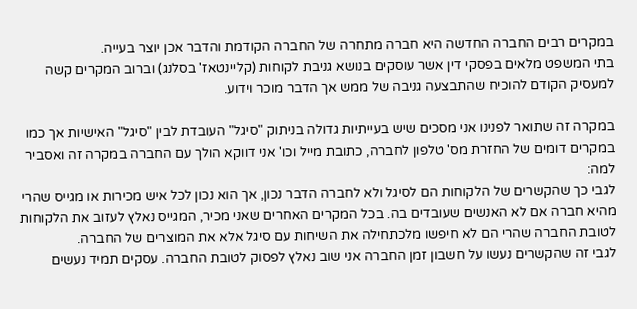במקרים רבים החברה החדשה היא חברה מתחרה של החברה הקודמת והדבר אכן יוצר בעייה.
בתי המשפט מלאים בפסקי דין אשר עוסקים בנושא גניבת לקוחות (קליינטאז' בסלנג) וברוב המקרים קשה למעסיק הקודם להוכיח שהתבצעה גניבה של ממש אך הדבר מוכר וידוע.

במקרה זה שתואר לפנינו אני מסכים שיש בעייתיות גדולה בניתוק "סיגל" העובדת לבין "סיגל" האישיות אך כמו במקרים דומים של החזרת מס' טלפון לחברה, כתובת מייל וכו' אני דווקא הולך עם החברה במקרה זה ואסביר למה:
לגבי כך שהקשרים של הלקוחות הם לסיגל ולא לחברה הדבר נכון, אך הוא נכון לכל איש מכירות או מגייס שהרי מהיא חברה אם לא האנשים שעובדים בה. בכל המקרים האחרים שאני מכיר, המגייס נאלץ לעזוב את הלקוחות לטובת החברה שהרי הם לא חיפשו מלכתחילה את השיחות עם סיגל אלא את המוצרים של החברה.
לגבי זה שהקשרים נעשו על חשבון זמן החברה אני שוב נאלץ לפסוק לטובת החברה. עסקים תמיד נעשים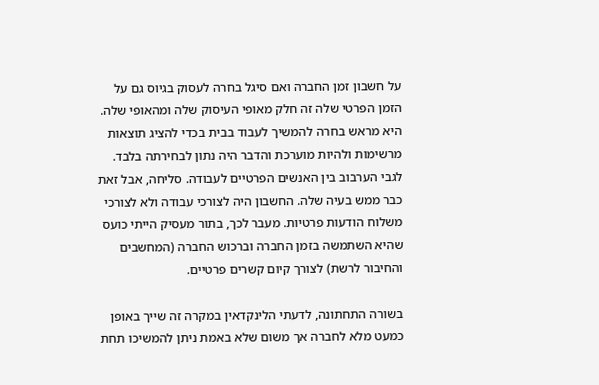על חשבון זמן החברה ואם סיגל בחרה לעסוק בגיוס גם על הזמן הפרטי שלה זה חלק מאופי העיסוק שלה ומהאופי שלה. היא מראש בחרה להמשיך לעבוד בבית בכדי להציג תוצאות מרשימות ולהיות מוערכת והדבר היה נתון לבחירתה בלבד.
לגבי הערבוב בין האנשים הפרטיים לעבודה. סליחה, אבל זאת כבר ממש בעיה שלה. החשבון היה לצורכי עבודה ולא לצורכי משלוח הודעות פרטיות. מעבר לכך, בתור מעסיק הייתי כועס שהיא השתמשה בזמן החברה וברכוש החברה (המחשבים והחיבור לרשת) לצורך קיום קשרים פרטיים.

בשורה התחתונה, לדעתי הלינקדאין במקרה זה שייך באופן כמעט מלא לחברה אך משום שלא באמת ניתן להמשיכו תחת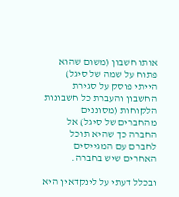אותו חשבון (משום שהוא פתוח על שמה של סיגל) הייתי פוסק על סגירת החשבון והעברת כל חשבונות הלקוחות (מסוננים מהחברים של סיגל) אל החברה כך שהיא תוכל לחברם עם המגייסים האחרים שיש בחברה.

ובכלל דעתי על לינקדאין היא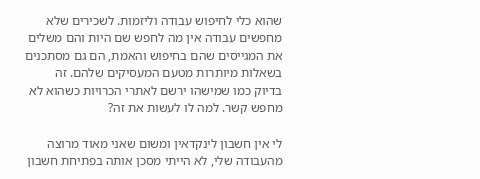שהוא כלי לחיפוש עבודה וליזמות. לשכירים שלא מחפשים עבודה אין מה לחפש שם היות והם משלים את המגייסים שהם בחיפוש והאמת, הם גם מסתכנים בשאלות מיותרות מטעם המעסיקים שלהם. זה בדיוק כמו שמישהו ירשם לאתרי הכרויות כשהוא לא מחפש קשר. למה לו לעשות את זה?

לי אין חשבון לינקדאין ומשום שאני מאוד מרוצה מהעבודה שלי, לא הייתי מסכן אותה בפתיחת חשבון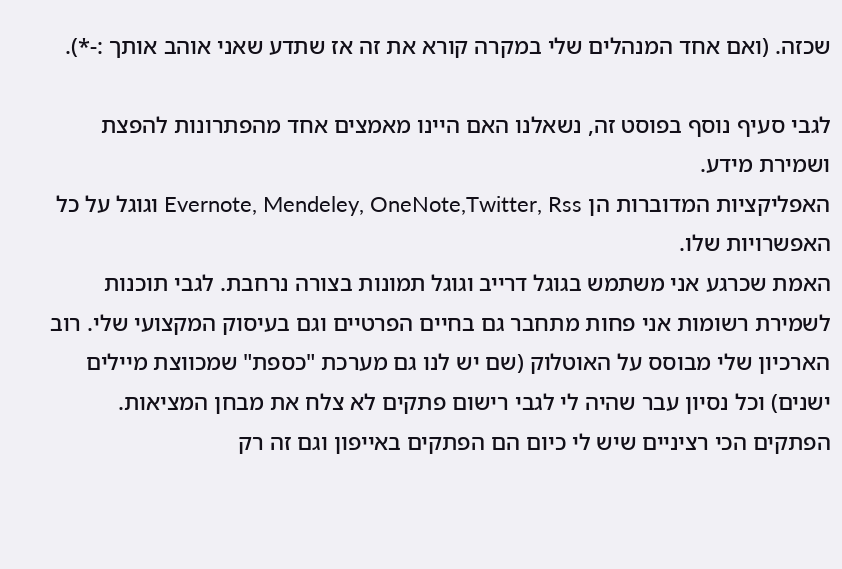שכזה. (ואם אחד המנהלים שלי במקרה קורא את זה אז שתדע שאני אוהב אותך :-*).

לגבי סעיף נוסף בפוסט זה, נשאלנו האם היינו מאמצים אחד מהפתרונות להפצת ושמירת מידע.
האפליקציות המדוברות הן Evernote, Mendeley, OneNote,Twitter, Rss וגוגל על כל האפשרויות שלו.
האמת שכרגע אני משתמש בגוגל דרייב וגוגל תמונות בצורה נרחבת. לגבי תוכנות לשמירת רשומות אני פחות מתחבר גם בחיים הפרטיים וגם בעיסוק המקצועי שלי. רוב הארכיון שלי מבוסס על האוטלוק (שם יש לנו גם מערכת "כספת" שמכווצת מיילים ישנים) וכל נסיון עבר שהיה לי לגבי רישום פתקים לא צלח את מבחן המציאות.
הפתקים הכי רציניים שיש לי כיום הם הפתקים באייפון וגם זה רק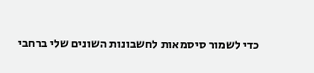כדי לשמור סיסמאות לחשבונות השונים שלי ברחבי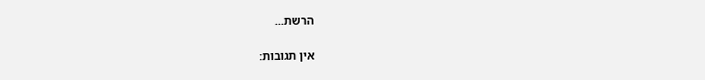הרשת...

אין תגובות: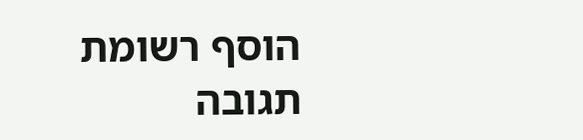הוסף רשומת תגובה